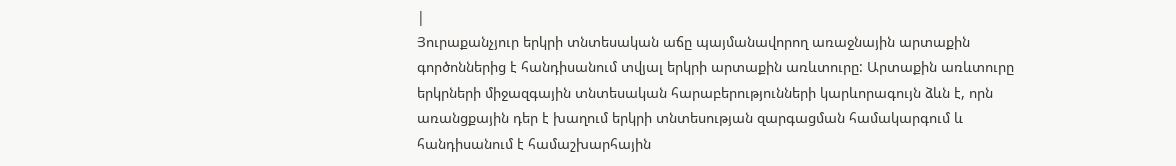|
Յուրաքանչյուր երկրի տնտեսական աճը պայմանավորող առաջնային արտաքին գործոններից է հանդիսանում տվյալ երկրի արտաքին առևտուրը: Արտաքին առևտուրը երկրների միջազգային տնտեսական հարաբերությունների կարևորագույն ձևն է, որն առանցքային դեր է խաղում երկրի տնտեսության զարգացման համակարգում և հանդիսանում է համաշխարհային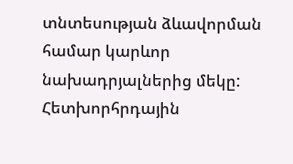տնտեսության ձևավորման համար կարևոր նախադրյալներից մեկը: Հետխորհրդային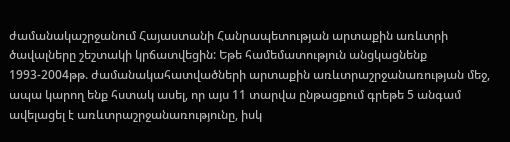ժամանակաշրջանում Հայաստանի Հանրապետության արտաքին առևտրի ծավալները շեշտակի կրճատվեցին: Եթե համեմատություն անցկացնենք 1993-2004թթ. ժամանակահատվածների արտաքին առևտրաշրջանառության մեջ, ապա կարող ենք հստակ ասել, որ այս 11 տարվա ընթացքում գրեթե 5 անգամ ավելացել է առևտրաշրջանառությունը, իսկ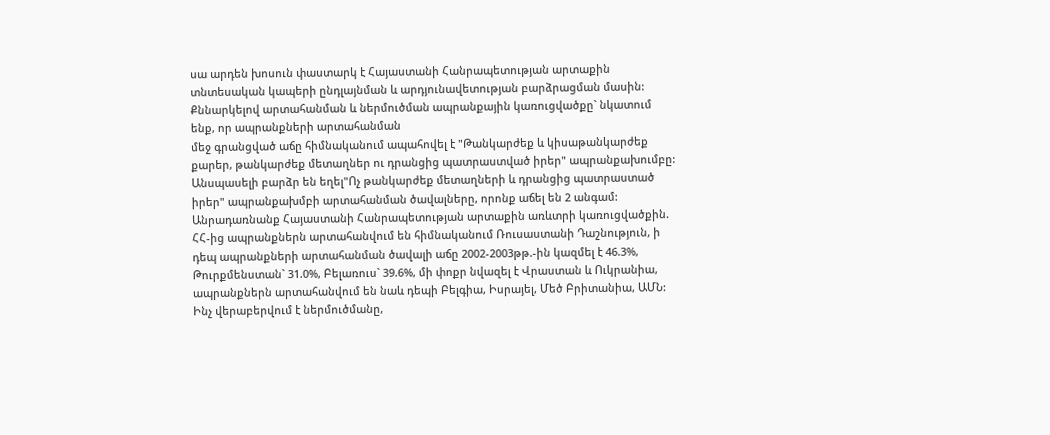սա արդեն խոսուն փաստարկ է Հայաստանի Հանրապետության արտաքին տնտեսական կապերի ընդլայնման և արդյունավետության բարձրացման մասին: Քննարկելով արտահանման և ներմուծման ապրանքային կառուցվածքը` նկատում ենք, որ ապրանքների արտահանման
մեջ գրանցված աճը հիմնականում ապահովել է "Թանկարժեք և կիսաթանկարժեք քարեր, թանկարժեք մետաղներ ու դրանցից պատրաստված իրեր" ապրանքախումբը: Անսպասելի բարձր են եղել"Ոչ թանկարժեք մետաղների և դրանցից պատրաստած իրեր" ապրանքախմբի արտահանման ծավալները, որոնք աճել են 2 անգամ:
Անրադառնանք Հայաստանի Հանրապետության արտաքին առևտրի կառուցվածքին. ՀՀ-ից ապրանքներն արտահանվում են հիմնականում Ռուսաստանի Դաշնություն, ի դեպ ապրանքների արտահանման ծավալի աճը 2002-2003թթ.-ին կազմել է 46.3%, Թուրքմենստան` 31.0%, Բելառուս` 39.6%, մի փոքր նվազել է Վրաստան և Ուկրանիա, ապրանքներն արտահանվում են նաև դեպի Բելգիա, Իսրայել, Մեծ Բրիտանիա, ԱՄՆ: Ինչ վերաբերվում է ներմուծմանը,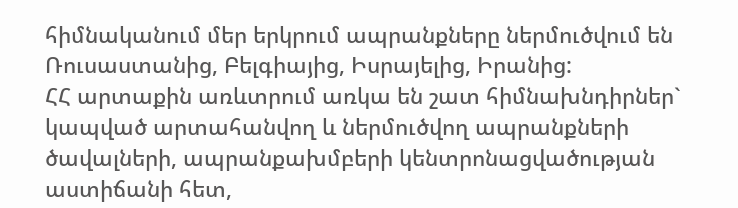հիմնականում մեր երկրում ապրանքները ներմուծվում են Ռուսաստանից, Բելգիայից, Իսրայելից, Իրանից:
ՀՀ արտաքին առևտրում առկա են շատ հիմնախնդիրներ` կապված արտահանվող և ներմուծվող ապրանքների ծավալների, ապրանքախմբերի կենտրոնացվածության աստիճանի հետ,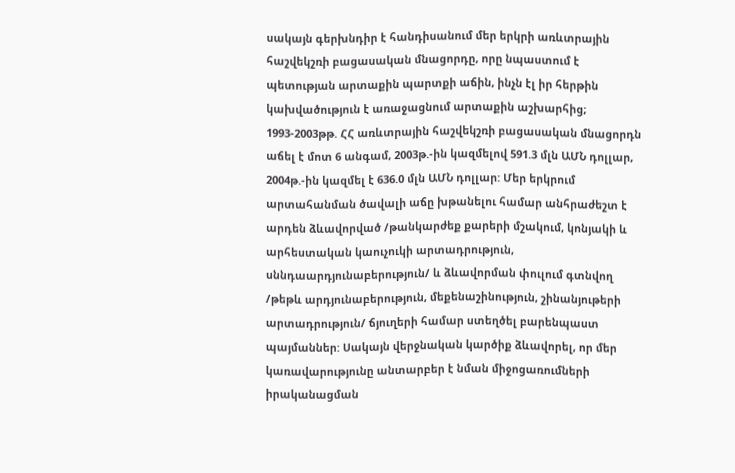սակայն գերխնդիր է հանդիսանում մեր երկրի առևտրային հաշվեկշռի բացասական մնացորդը, որը նպաստում է պետության արտաքին պարտքի աճին, ինչն էլ իր հերթին կախվածություն է առաջացնում արտաքին աշխարհից; 1993-2003թթ. ՀՀ առևտրային հաշվեկշռի բացասական մնացորդն աճել է մոտ 6 անգամ, 2003թ.-ին կազմելով 591.3 մլն ԱՄՆ դոլլար, 2004թ.-ին կազմել է 636.0 մլն ԱՄՆ դոլլար: Մեր երկրում արտահանման ծավալի աճը խթանելու համար անհրաժեշտ է արդեն ձևավորված /թանկարժեք քարերի մշակում, կոնյակի և արհեստական կաուչուկի արտադրություն, սննդաարդյունաբերություն/ և ձևավորման փուլում գտնվող /թեթև արդյունաբերություն, մեքենաշինություն, շինանյութերի արտադրություն/ ճյուղերի համար ստեղծել բարենպաստ պայմաններ: Սակայն վերջնական կարծիք ձևավորել, որ մեր կառավարությունը անտարբեր է նման միջոցառումների իրականացման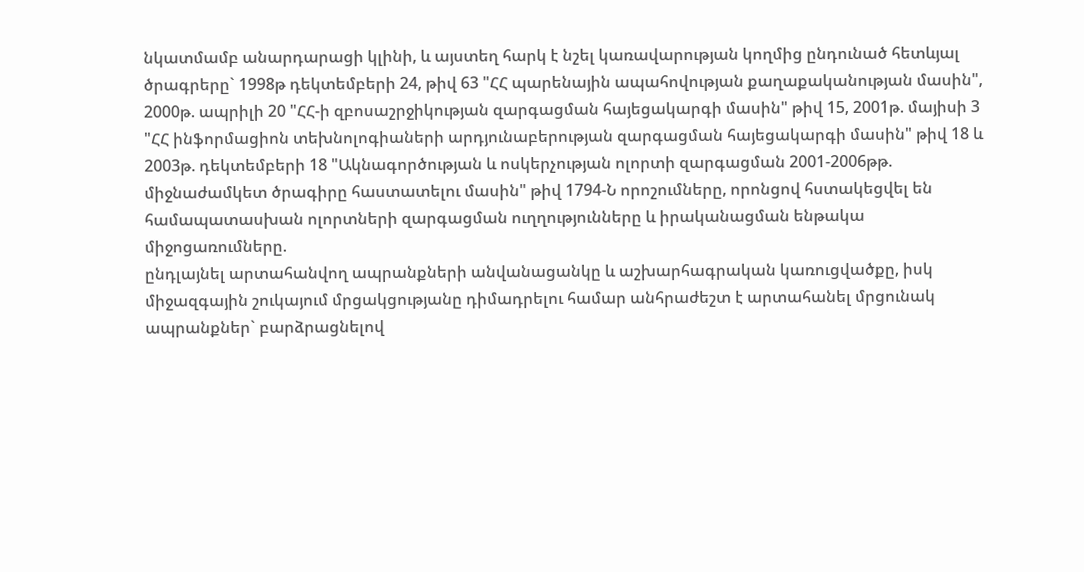նկատմամբ անարդարացի կլինի, և այստեղ հարկ է նշել կառավարության կողմից ընդունած հետևյալ ծրագրերը` 1998թ դեկտեմբերի 24, թիվ 63 "ՀՀ պարենային ապահովության քաղաքականության մասին", 2000թ. ապրիլի 20 "ՀՀ-ի զբոսաշրջիկության զարգացման հայեցակարգի մասին" թիվ 15, 2001թ. մայիսի 3 "ՀՀ ինֆորմացիոն տեխնոլոգիաների արդյունաբերության զարգացման հայեցակարգի մասին" թիվ 18 և 2003թ. դեկտեմբերի 18 "Ակնագործության և ոսկերչության ոլորտի զարգացման 2001-2006թթ. միջնաժամկետ ծրագիրը հաստատելու մասին" թիվ 1794-Ն որոշումները, որոնցով հստակեցվել են համապատասխան ոլորտների զարգացման ուղղությունները և իրականացման ենթակա միջոցառումները.
ընդլայնել արտահանվող ապրանքների անվանացանկը և աշխարհագրական կառուցվածքը, իսկ միջազգային շուկայում մրցակցությանը դիմադրելու համար անհրաժեշտ է արտահանել մրցունակ ապրանքներ` բարձրացնելով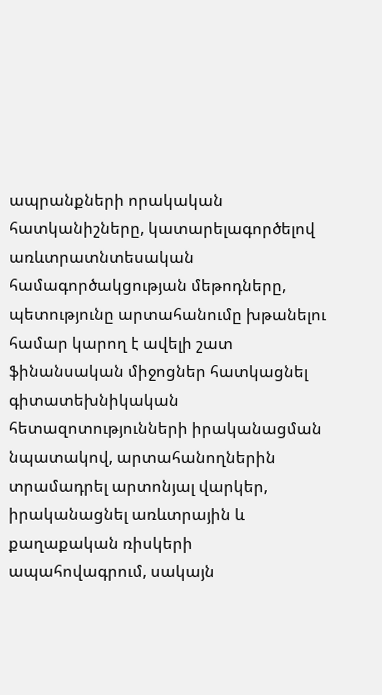ապրանքների որակական հատկանիշները, կատարելագործելով առևտրատնտեսական համագործակցության մեթոդները,
պետությունը արտահանումը խթանելու համար կարող է ավելի շատ ֆինանսական միջոցներ հատկացնել գիտատեխնիկական հետազոտությունների իրականացման նպատակով, արտահանողներին տրամադրել արտոնյալ վարկեր, իրականացնել առևտրային և քաղաքական ռիսկերի ապահովագրում, սակայն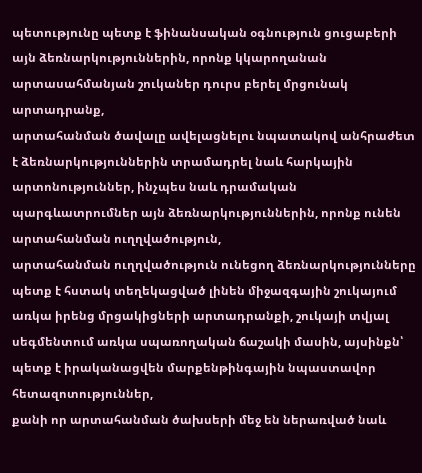պետությունը պետք է ֆինանսական օգնություն ցուցաբերի այն ձեռնարկություններին, որոնք կկարողանան արտասահմանյան շուկաներ դուրս բերել մրցունակ արտադրանք,
արտահանման ծավալը ավելացնելու նպատակով անհրաժետ է ձեռնարկություններին տրամադրել նաև հարկային արտոնություններ, ինչպես նաև դրամական պարգևատրումներ այն ձեռնարկություններին, որոնք ունեն արտահանման ուղղվածություն,
արտահանման ուղղվածություն ունեցող ձեռնարկությունները պետք է հստակ տեղեկացված լինեն միջազգային շուկայում առկա իրենց մրցակիցների արտադրանքի, շուկայի տվյալ սեգմենտում առկա սպառողական ճաշակի մասին, այսինքն՝ պետք է իրականացվեն մարքենթինգային նպաստավոր հետազոտություններ,
քանի որ արտահանման ծախսերի մեջ են ներառված նաև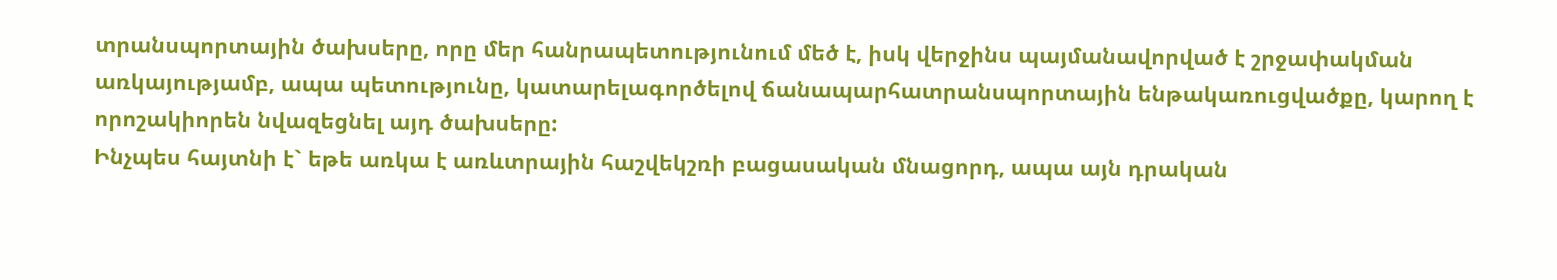տրանսպորտային ծախսերը, որը մեր հանրապետությունում մեծ է, իսկ վերջինս պայմանավորված է շրջափակման առկայությամբ, ապա պետությունը, կատարելագործելով ճանապարհատրանսպորտային ենթակառուցվածքը, կարող է որոշակիորեն նվազեցնել այդ ծախսերը:
Ինչպես հայտնի է` եթե առկա է առևտրային հաշվեկշռի բացասական մնացորդ, ապա այն դրական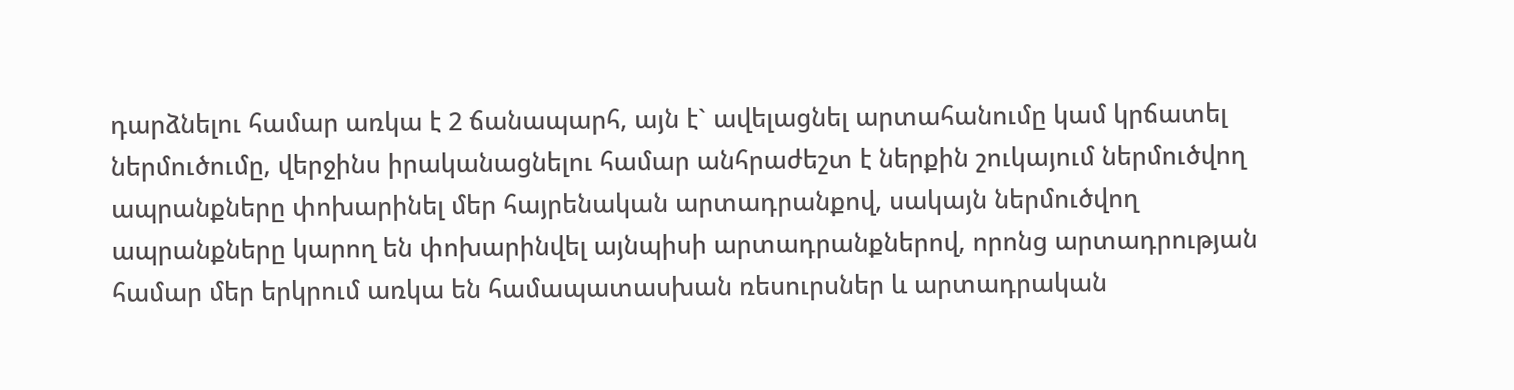դարձնելու համար առկա է 2 ճանապարհ, այն է` ավելացնել արտահանումը կամ կրճատել ներմուծումը, վերջինս իրականացնելու համար անհրաժեշտ է ներքին շուկայում ներմուծվող ապրանքները փոխարինել մեր հայրենական արտադրանքով, սակայն ներմուծվող ապրանքները կարող են փոխարինվել այնպիսի արտադրանքներով, որոնց արտադրության համար մեր երկրում առկա են համապատասխան ռեսուրսներ և արտադրական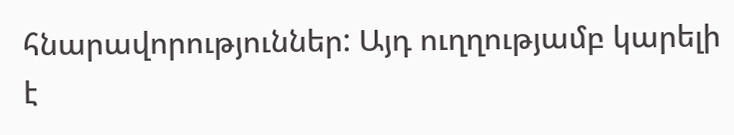հնարավորություններ: Այդ ուղղությամբ կարելի է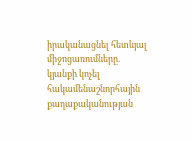իրականացնել հետևյալ միջոցառումները.
կյանքի կոչել հակամենաշնորհային քաղաքականության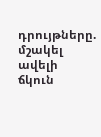դրույթները.
մշակել ավելի ճկուն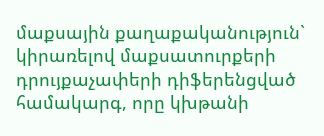մաքսային քաղաքականություն` կիրառելով մաքսատուրքերի դրույքաչափերի դիֆերենցված համակարգ, որը կխթանի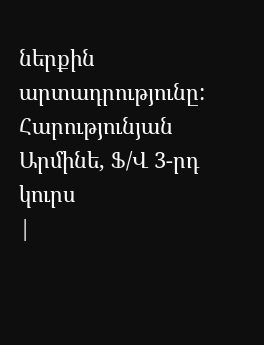ներքին արտադրությունը:
Հարությունյան Արմինե, Ֆ/Վ 3-րդ կուրս
|